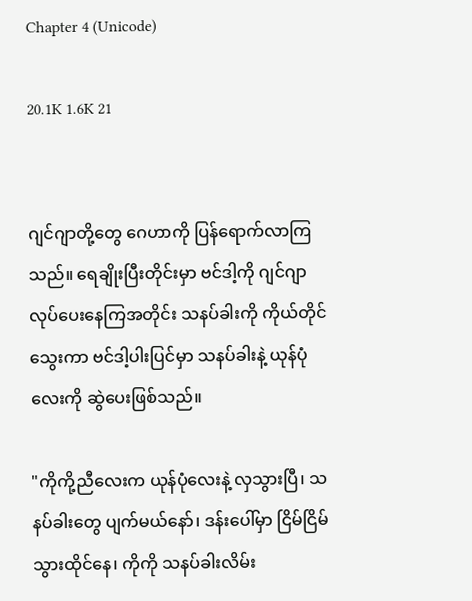Chapter 4 (Unicode)

20.1K 1.6K 21


ဂျင်ဂျာတို့တွေ ဂေဟာကို ပြန်ရောက်လာကြသည်။ ရေချိုးပြီးတိုင်းမှာ ဗင်ဒါ့ကို ဂျင်ဂျာလုပ်ပေးနေကြအတိုင်း သနပ်ခါးကို ကိုယ်တိုင်သွေးကာ ဗင်ဒါ့ပါးပြင်မှာ သနပ်ခါးနဲ့ ယုန်ပုံလေးကို ဆွဲပေးဖြစ်သည်။

"ကိုကို့ညီလေးက ယုန်ပုံလေးနဲ့ လှသွားပြီ၊ သနပ်ခါးတွေ ပျက်မယ်နော်၊ ဒန်းပေါ်မှာ ငြိမ်ငြိမ်သွားထိုင်နေ၊ ကိုကို သနပ်ခါးလိမ်း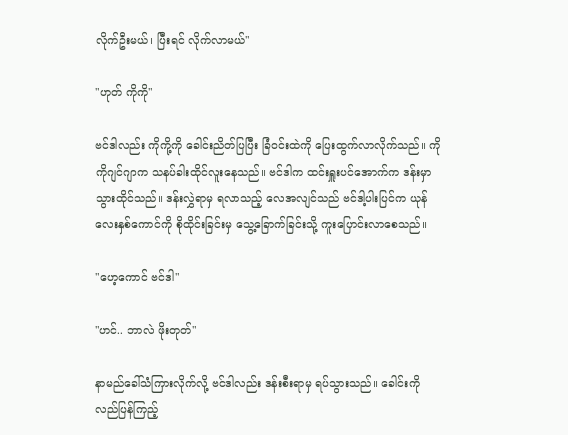လိုက်ဦးမယ်၊ ပြီးရင် လိုက်လာမယ်"

"ဟုတ် ကိုကို"

ဗင်ဒါလည်း ကိုကို့ကို ခေါင်းညိတ်ပြပြီး ခြံဝင်းထဲကို ပြေးထွက်လာလိုက်သည်။ ကိုကိုဂျင်ဂျာက သနပ်ခါးထိုင်လူးနေသည်။ ဗင်ဒါက ထင်းရှူးပင်အောက်က ဒန်းမှာ သွားထိုင်သည်။ ဒန်းလွှဲရာမှ ရလာသည့် လေအလျင်သည် ဗင်ဒါ့ပါးပြင်က ယုန်လေးနှစ်ကောင်ကို စိုထိုင်းခြင်းမှ သွေ့ခြောက်ခြင်းသို့ ကူးပြောင်းလာစေသည်။

"ဟေ့ကောင် ဗင်ဒါ"

"ဟင်.. ဘာလဲ ဖိုးတုတ်"

နာမည်ခေါ်သံကြားလိုက်လို့ ဗင်ဒါလည်း ဒန်းစီးရာမှ ရပ်သွားသည်။ ခေါင်းကို လည်ပြန်ကြည့်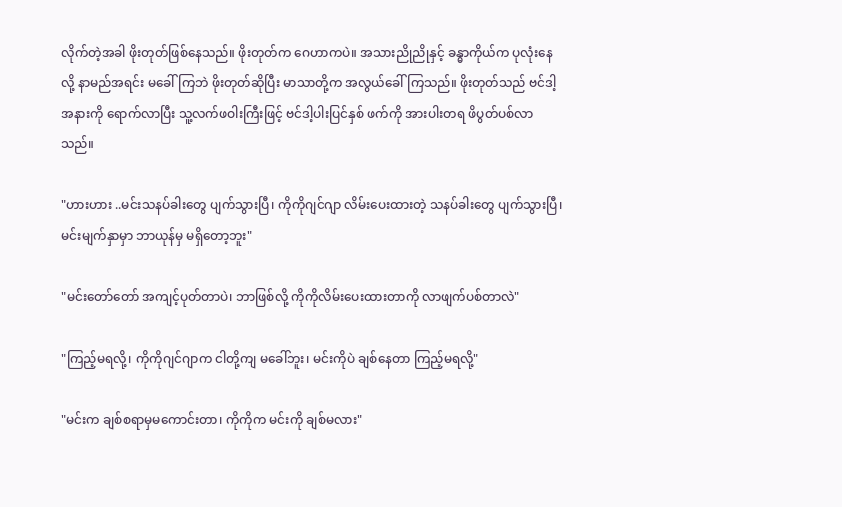လိုက်တဲ့အခါ ဖိုးတုတ်ဖြစ်နေသည်။ ဖိုးတုတ်က ဂေဟာကပဲ။ အသားညိုညိုနှင့် ခန္ဓာကိုယ်က ပုလုံးနေလို့ နာမည်အရင်း မခေါ်ကြဘဲ ဖိုးတုတ်ဆိုပြီး မာသာတို့က အလွယ်ခေါ်ကြသည်။ ဖိုးတုတ်သည် ဗင်ဒါ့အနားကို ရောက်လာပြီး သူ့လက်ဖဝါးကြီးဖြင့် ဗင်ဒါ့ပါးပြင်နှစ် ဖက်ကို အားပါးတရ ဖိပွတ်ပစ်လာသည်။

"ဟားဟား ..မင်းသနပ်ခါးတွေ ပျက်သွားပြီ၊ ကိုကိုဂျင်ဂျာ လိမ်းပေးထားတဲ့ သနပ်ခါးတွေ ပျက်သွားပြီ၊ မင်းမျက်နှာမှာ ဘာယုန်မှ မရှိတော့ဘူး"

"မင်းတော်တော် အကျင့်ပုတ်တာပဲ၊ ဘာဖြစ်လို့ ကိုကိုလိမ်းပေးထားတာကို လာဖျက်ပစ်တာလဲ"

"ကြည့်မရလို့၊ ကိုကိုဂျင်ဂျာက ငါတို့ကျ မခေါ်ဘူး၊ မင်းကိုပဲ ချစ်နေတာ ကြည့်မရလို့"

"မင်းက ချစ်စရာမှမကောင်းတာ၊ ကိုကိုက မင်းကို ချစ်မလား"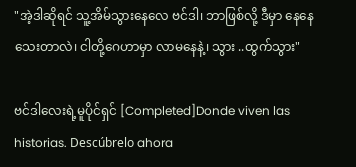"အဲ့ဒါဆိုရင် သူ့အိမ်သွားနေလေ ဗင်ဒါ၊ ဘာဖြစ်လို့ ဒီမှာ နေနေသေးတာလဲ၊ ငါတို့ဂေဟာမှာ လာမနေနဲ့၊ သွား ..ထွက်သွား"

ဗင်ဒါလေးရဲ့မူပိုင်ရှင် [Completed]Donde viven las historias. Descúbrelo ahora